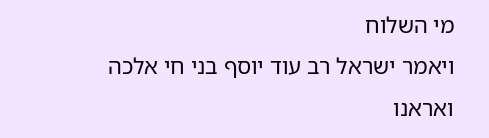מי השלוח
ויאמר ישראל רב עוד יוסף בני חי אלכה ואראנו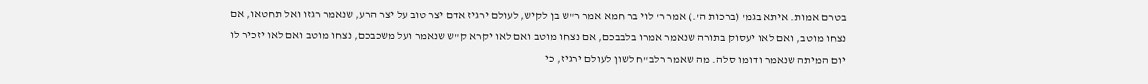בטרם אמות. איתא בגמ' (ברכות ה'.) אמר ר' לוי בר חמא אמר ר"ש בן לקיש, לעולם ירגיז אדם יצר טוב על יצר הרע, שנאמר רגזו ואל תחטאו, אם נצחו מוטב, ואם לאו יעסוק בתורה שנאמר אמרו בלבבכם, אם נצחו מוטב ואם לאו יקרא ק"ש שנאמר ועל משכבכם, נצחו מוטב ואם לאו יזכיר לו יום המיתה שנאמר ודומו סלה. מה שאמר רלב"ח לשון לעולם ירגיז, כי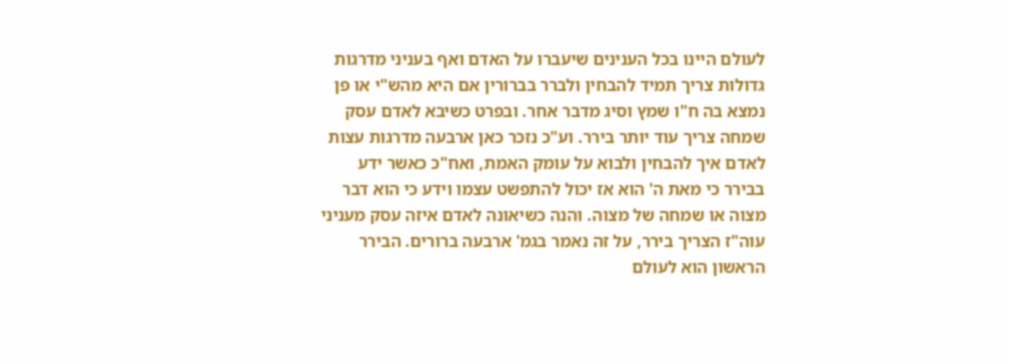לעולם היינו בכל הענינים שיעברו על האדם ואף בעניני מדרגות גדולות צריך תמיד להבחין ולברר בברורין אם היא מהש"י או פן נמצא בה ח"ו שמץ וסיג מדבר אחר. ובפרט כשיבא לאדם עסק שמחה צריך עוד יותר בירר. וע"כ נזכר כאן ארבעה מדרגות עצות לאדם איך להבחין ולבוא על עומק האמת, ואח"כ כאשר ידע בבירר כי מאת ה' הוא אז יכול להתפשט עצמו וידע כי הוא דבר מצוה או שמחה של מצוה. והנה כשיאונה לאדם איזה עסק מעניני עוה"ז הצריך בירר, על זה נאמר בגמ' ארבעה ברורים. הבירר הראשון הוא לעולם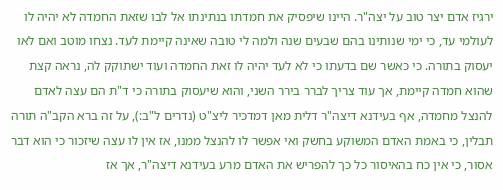ירגיז אדם יצר טוב על יצה"ר. היינו שיפסיק את חמדתו בנתינתו אל לבו שזאת החמדה לא יהיה לו לעולמי עד, כי ימי שנותינו בהם שבעים שנה ולמה לי טובה שאינה קיימת לעד. נצחו מוטב ואם לאו יעסוק בתורה. כי כאשר שם בדעתו כי לא לעד יהיה לו זאת החמדה ועוד ישתוקק לה, נראה קצת שהוא חמדה קיימת, אך עוד צריך לברר בירר השני, והוא שיעסוק בתורה כי ד"ת הם עצה לאדם להנצל מחמדה, אף בעידנא דיצה"ר דלית מאן דמדכיר ליצ"ט (נדרים ל"ב:), על זה ברא הקב"ה תורה תבלין, כי באמת האדם המשוקע בחשק ואי אפשר לו להנצל ממנו, אז אין לו עצה שיזכור כי הוא דבר אסור, כי אין כח בהאיסור כל כך להפריש את האדם מרע בעידנא דיצה"ר, אך אז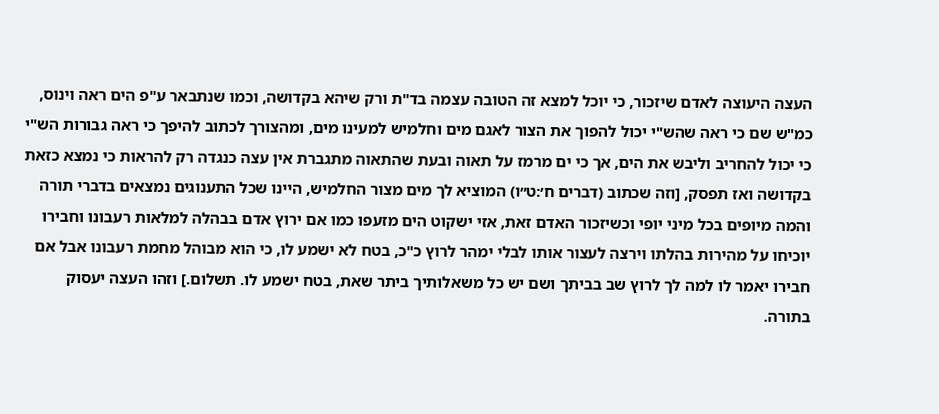העצה היעוצה לאדם שיזכור, כי יוכל למצא זה הטובה עצמה בד"ת ורק שיהא בקדושה, וכמו שנתבאר ע"פ הים ראה וינוס, כמ"ש שם כי ראה שהש"י יכול להפוך את הצור לאגם מים וחלמיש למעינו מים, ומהצורך לכתוב להיפך כי ראה גבורות הש"י כי יכול להחריב וליבש את הים, אך כי ים מרמז על תאוה ובעת שהתאוה מתגברת אין עצה כנגדה רק להראות כי נמצא כזאת בקדושה ואז תפסק, [וזה שכתוב (דברים ח׳:ט״ו) המוציא לך מים מצור החלמיש, היינו שכל התענוגים נמצאים בדברי תורה והמה מיופים בכל מיני יופי וכשיזכור האדם זאת, אזי ישקוט הים מזעפו כמו אם ירוץ אדם בבהלה למלאות רעבונו וחבירו יוכיחו על מהירות בהלתו וירצה לעצור אותו לבלי ימהר לרוץ כ"כ, בטח לא ישמע לו, כי הוא מבוהל מחמת רעבונו אבל אם חבירו יאמר לו למה לך לרוץ שב בביתך ושם יש כל משאלותיך ביתר שאת, בטח ישמע לו. תשלום.] וזהו העצה יעסוק בתורה.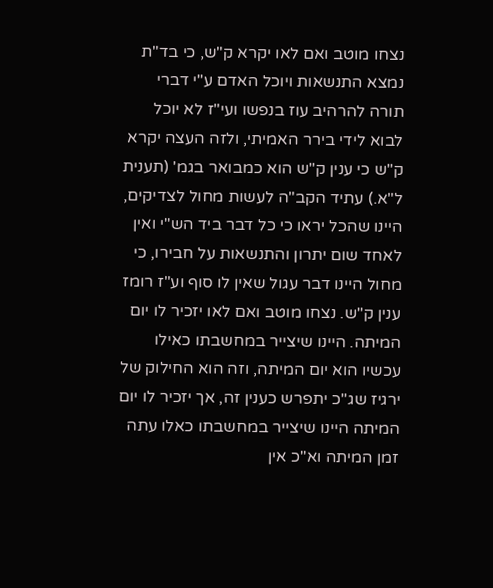נצחו מוטב ואם לאו יקרא ק"ש, כי בד"ת נמצא התנשאות ויוכל האדם ע"י דברי תורה להרהיב עוז בנפשו ועי"ז לא יוכל לבוא לידי בירר האמיתי, ולזה העצה יקרא ק"ש כי ענין ק"ש הוא כמבואר בגמ' (תענית ל"א.) עתיד הקב"ה לעשות מחול לצדיקים, היינו שהכל יראו כי כל דבר ביד הש"י ואין לאחד שום יתרון והתנשאות על חבירו, כי מחול היינו דבר עגול שאין לו סוף וע"ז רומז ענין ק"ש. נצחו מוטב ואם לאו יזכיר לו יום המיתה. היינו שיצייר במחשבתו כאילו עכשיו הוא יום המיתה, וזה הוא החילוק של ירגיז שג"כ יתפרש כענין זה, אך יזכיר לו יום המיתה היינו שיצייר במחשבתו כאלו עתה זמן המיתה וא"כ אין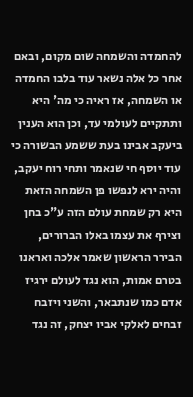להחמדה והשמחה שום מקום, ובאם אחר כל אלה נשאר עוד בלבו החמדה או השמחה, אז ראיה כי מה' היא ותתקיים לעולמי עד, וכן הוא הענין ביעקב אבינו בעת ששמע הבשורה כי עוד יוסף חי שנאמר ותחי רוח יעקב, והיה ירא לנפשו פן השמחה הזאת היא רק שמחת עולם הזה ע"כ בחן וצירף את עצמו באלו הברורים, הבירר הראשון שאמר אלכה ואראנו בטרם אמות, הוא נגד לעולם ירגיז אדם כמו שנתבאר, והשני ויזבח זבחים לאלקי אביו יצחק, זה נגד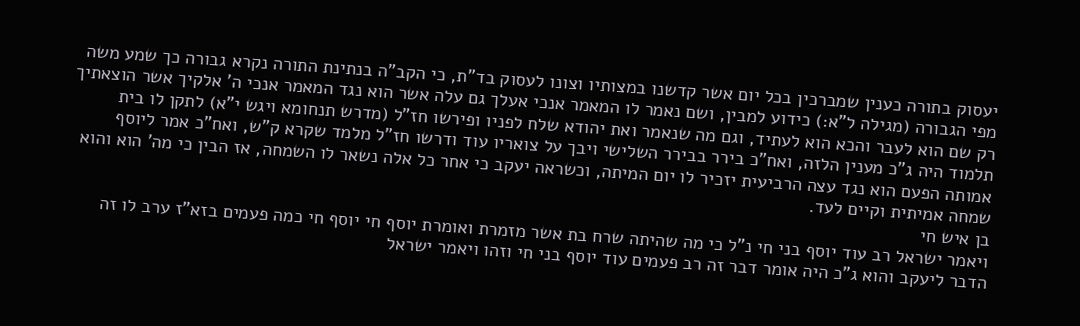יעסוק בתורה כענין שמברכין בכל יום אשר קדשנו במצותיו וצונו לעסוק בד"ת, כי הקב"ה בנתינת התורה נקרא גבורה כך שמע משה מפי הגבורה (מגילה ל"א:) כידוע למבין, ושם נאמר לו המאמר אנכי אעלך גם עלה אשר הוא נגד המאמר אנכי ה' אלקיך אשר הוצאתיך רק שם הוא לעבר והכא הוא לעתיד, וגם מה שנאמר ואת יהודא שלח לפניו ופירשו חז"ל (מדרש תנחומא ויגש י"א) לתקן לו בית תלמוד היה ג"כ מענין הלזה, ואח"כ בירר בבירר השלישי ויבך על צואריו עוד ודרשו חז"ל מלמד שקרא ק"ש, ואח"כ אמר ליוסף אמותה הפעם הוא נגד עצה הרביעית יזכיר לו יום המיתה, וכשראה יעקב כי אחר כל אלה נשאר לו השמחה, אז הבין כי מה' הוא והוא שמחה אמיתית וקיים לעד.
בן איש חי
ויאמר ישראל רב עוד יוסף בני חי נ"ל כי מה שהיתה שרח בת אשר מזמרת ואומרת יוסף חי יוסף חי כמה פעמים בזא"ז ערב לו זה הדבר ליעקב והוא ג"כ היה אומר דבר זה רב פעמים עוד יוסף בני חי וזהו ויאמר ישראל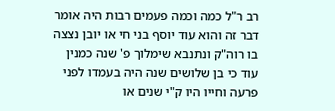רב ר"ל כמה וכמה פעמים רבות היה אומר דבר זה והוא עוד יוסף בני חי או יובן נצצה בו רוה"ק ונתנבא שימלוך פ' שנה כמנין עוד כי בן שלושים שנה היה בעמדו לפני פרעה וחייו היו ק"י שנים או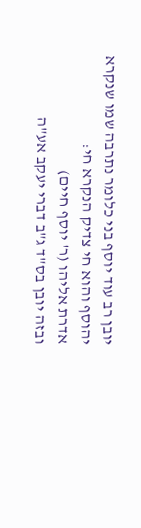יובן רב עוד יוסף בני כלומר נתרבה שמו שנקרא יהוסף והוא חי צדיק הנקרא חי:
אדרת אליהו (ר' יוסף חיים)
ובזה יובן בס"ד ג"ב דברי יעקב אע"ה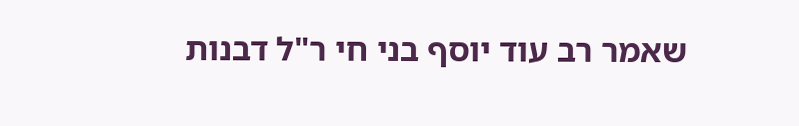שאמר רב עוד יוסף בני חי ר"ל דבנות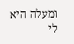ומעלה היא לי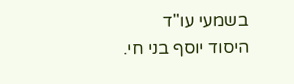בשמעי עו"ד היסוד יוסף בני חי.